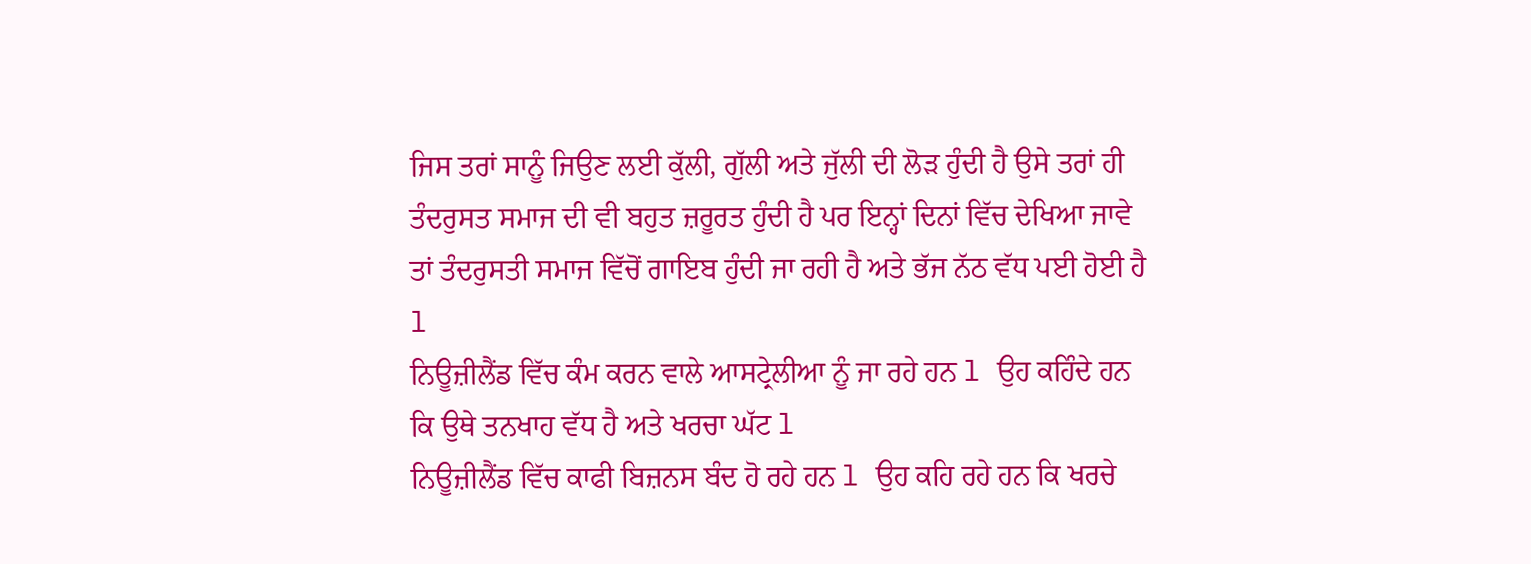ਜਿਸ ਤਰਾਂ ਸਾਨੂੰ ਜਿਉਣ ਲਈ ਕੁੱਲੀ, ਗੁੱਲੀ ਅਤੇ ਜੁੱਲੀ ਦੀ ਲੋੜ ਹੁੰਦੀ ਹੈ ਉਸੇ ਤਰਾਂ ਹੀ ਤੰਦਰੁਸਤ ਸਮਾਜ ਦੀ ਵੀ ਬਹੁਤ ਜ਼ਰੂਰਤ ਹੁੰਦੀ ਹੈ ਪਰ ਇਨ੍ਹਾਂ ਦਿਨਾਂ ਵਿੱਚ ਦੇਖਿਆ ਜਾਵੇ ਤਾਂ ਤੰਦਰੁਸਤੀ ਸਮਾਜ ਵਿੱਚੋਂ ਗਾਇਬ ਹੁੰਦੀ ਜਾ ਰਹੀ ਹੈ ਅਤੇ ਭੱਜ ਨੱਠ ਵੱਧ ਪਈ ਹੋਈ ਹੈ l
ਨਿਊਜ਼ੀਲੈਂਡ ਵਿੱਚ ਕੰਮ ਕਰਨ ਵਾਲੇ ਆਸਟ੍ਰੇਲੀਆ ਨੂੰ ਜਾ ਰਹੇ ਹਨ l ਉਹ ਕਹਿੰਦੇ ਹਨ ਕਿ ਉਥੇ ਤਨਖਾਹ ਵੱਧ ਹੈ ਅਤੇ ਖਰਚਾ ਘੱਟ l
ਨਿਊਜ਼ੀਲੈਂਡ ਵਿੱਚ ਕਾਫੀ ਬਿਜ਼ਨਸ ਬੰਦ ਹੋ ਰਹੇ ਹਨ l ਉਹ ਕਹਿ ਰਹੇ ਹਨ ਕਿ ਖਰਚੇ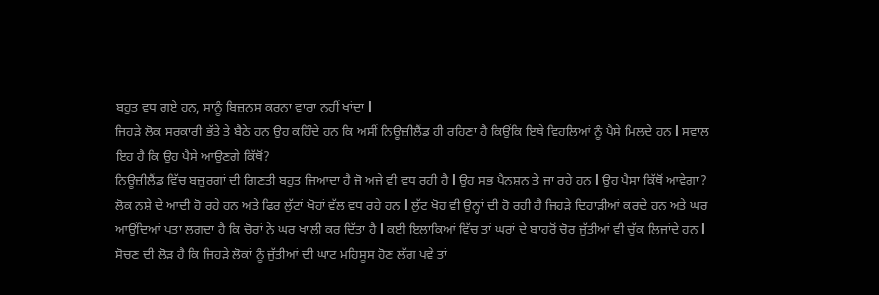ਬਹੁਤ ਵਧ ਗਏ ਹਨ, ਸਾਨੂੰ ਬਿਜ਼ਨਸ ਕਰਨਾ ਵਾਰਾ ਨਹੀਂ ਖਾਂਦਾ l
ਜਿਹੜੇ ਲੋਕ ਸਰਕਾਰੀ ਭੱਤੇ ਤੇ ਬੈਠੇ ਹਨ ਉਹ ਕਹਿੰਦੇ ਹਨ ਕਿ ਅਸੀਂ ਨਿਊਜ਼ੀਲੈਂਡ ਹੀ ਰਹਿਣਾ ਹੈ ਕਿਉਂਕਿ ਇਥੇ ਵਿਹਲਿਆਂ ਨੂੰ ਪੈਸੇ ਮਿਲਦੇ ਹਨ l ਸਵਾਲ ਇਹ ਹੈ ਕਿ ਉਹ ਪੈਸੇ ਆਉਣਗੇ ਕਿੱਥੋਂ?
ਨਿਊਜ਼ੀਲੈਂਡ ਵਿੱਚ ਬਜ਼ੁਰਗਾਂ ਦੀ ਗਿਣਤੀ ਬਹੁਤ ਜਿਆਦਾ ਹੈ ਜੋ ਅਜੇ ਵੀ ਵਧ ਰਹੀ ਹੈ l ਉਹ ਸਭ ਪੈਨਸ਼ਨ ਤੇ ਜਾ ਰਹੇ ਹਨ l ਉਹ ਪੈਸਾ ਕਿੱਥੋਂ ਆਵੇਗਾ?
ਲੋਕ ਨਸ਼ੇ ਦੇ ਆਦੀ ਹੋ ਰਹੇ ਹਨ ਅਤੇ ਫਿਰ ਲੁੱਟਾਂ ਖੋਹਾਂ ਵੱਲ ਵਧ ਰਹੇ ਹਨ l ਲੁੱਟ ਖੋਹ ਵੀ ਉਨ੍ਹਾਂ ਦੀ ਹੋ ਰਹੀ ਹੈ ਜਿਹੜੇ ਦਿਹਾੜੀਆਂ ਕਰਦੇ ਹਨ ਅਤੇ ਘਰ ਆਉਂਦਿਆਂ ਪਤਾ ਲਗਦਾ ਹੈ ਕਿ ਚੋਰਾਂ ਨੇ ਘਰ ਖਾਲੀ ਕਰ ਦਿੱਤਾ ਹੈ l ਕਈ ਇਲਾਕਿਆਂ ਵਿੱਚ ਤਾਂ ਘਰਾਂ ਦੇ ਬਾਹਰੋਂ ਚੋਰ ਜੁੱਤੀਆਂ ਵੀ ਚੁੱਕ ਲਿਜਾਂਦੇ ਹਨ l ਸੋਚਣ ਦੀ ਲੋੜ ਹੈ ਕਿ ਜਿਹੜੇ ਲੋਕਾਂ ਨੂੰ ਜੁੱਤੀਆਂ ਦੀ ਘਾਟ ਮਹਿਸੂਸ ਹੋਣ ਲੱਗ ਪਵੇ ਤਾਂ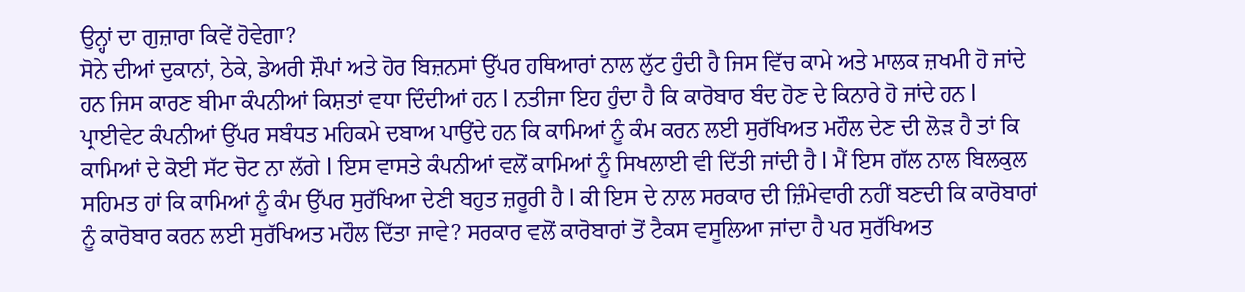ਉਨ੍ਹਾਂ ਦਾ ਗੁਜ਼ਾਰਾ ਕਿਵੇਂ ਹੋਵੇਗਾ?
ਸੋਨੇ ਦੀਆਂ ਦੁਕਾਨਾਂ, ਠੇਕੇ, ਡੇਅਰੀ ਸ਼ੌਪਾਂ ਅਤੇ ਹੋਰ ਬਿਜ਼ਨਸਾਂ ਉੱਪਰ ਹਥਿਆਰਾਂ ਨਾਲ ਲੁੱਟ ਹੁੰਦੀ ਹੈ ਜਿਸ ਵਿੱਚ ਕਾਮੇ ਅਤੇ ਮਾਲਕ ਜ਼ਖਮੀ ਹੋ ਜਾਂਦੇ ਹਨ ਜਿਸ ਕਾਰਣ ਬੀਮਾ ਕੰਪਨੀਆਂ ਕਿਸ਼ਤਾਂ ਵਧਾ ਦਿੰਦੀਆਂ ਹਨ l ਨਤੀਜਾ ਇਹ ਹੁੰਦਾ ਹੈ ਕਿ ਕਾਰੋਬਾਰ ਬੰਦ ਹੋਣ ਦੇ ਕਿਨਾਰੇ ਹੋ ਜਾਂਦੇ ਹਨ l
ਪ੍ਰਾਈਵੇਟ ਕੰਪਨੀਆਂ ਉੱਪਰ ਸਬੰਧਤ ਮਹਿਕਮੇ ਦਬਾਅ ਪਾਉਂਦੇ ਹਨ ਕਿ ਕਾਮਿਆਂ ਨੂੰ ਕੰਮ ਕਰਨ ਲਈ ਸੁਰੱਖਿਅਤ ਮਹੌਲ ਦੇਣ ਦੀ ਲੋੜ ਹੈ ਤਾਂ ਕਿ ਕਾਮਿਆਂ ਦੇ ਕੋਈ ਸੱਟ ਚੋਟ ਨਾ ਲੱਗੇ l ਇਸ ਵਾਸਤੇ ਕੰਪਨੀਆਂ ਵਲੋਂ ਕਾਮਿਆਂ ਨੂੰ ਸਿਖਲਾਈ ਵੀ ਦਿੱਤੀ ਜਾਂਦੀ ਹੈ l ਮੈਂ ਇਸ ਗੱਲ ਨਾਲ ਬਿਲਕੁਲ ਸਹਿਮਤ ਹਾਂ ਕਿ ਕਾਮਿਆਂ ਨੂੰ ਕੰਮ ਉੱਪਰ ਸੁਰੱਖਿਆ ਦੇਣੀ ਬਹੁਤ ਜ਼ਰੂਰੀ ਹੈ l ਕੀ ਇਸ ਦੇ ਨਾਲ ਸਰਕਾਰ ਦੀ ਜ਼ਿੰਮੇਵਾਰੀ ਨਹੀਂ ਬਣਦੀ ਕਿ ਕਾਰੋਬਾਰਾਂ ਨੂੰ ਕਾਰੋਬਾਰ ਕਰਨ ਲਈ ਸੁਰੱਖਿਅਤ ਮਹੌਲ ਦਿੱਤਾ ਜਾਵੇ? ਸਰਕਾਰ ਵਲੋਂ ਕਾਰੋਬਾਰਾਂ ਤੋਂ ਟੈਕਸ ਵਸੂਲਿਆ ਜਾਂਦਾ ਹੈ ਪਰ ਸੁਰੱਖਿਅਤ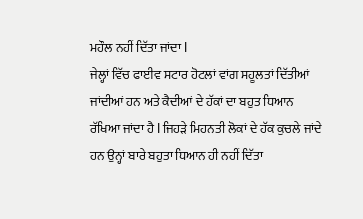ਮਹੌਲ ਨਹੀਂ ਦਿੱਤਾ ਜਾਂਦਾ l
ਜੇਲ੍ਹਾਂ ਵਿੱਚ ਫਾਈਵ ਸਟਾਰ ਹੋਟਲਾਂ ਵਾਂਗ ਸਹੂਲਤਾਂ ਦਿੱਤੀਆਂ ਜਾਂਦੀਆਂ ਹਨ ਅਤੇ ਕੈਦੀਆਂ ਦੇ ਹੱਕਾਂ ਦਾ ਬਹੁਤ ਧਿਆਨ ਰੱਖਿਆ ਜਾਂਦਾ ਹੈ l ਜਿਹੜੇ ਮਿਹਨਤੀ ਲੋਕਾਂ ਦੇ ਹੱਕ ਕੁਚਲੇ ਜਾਂਦੇ ਹਨ ਉਨ੍ਹਾਂ ਬਾਰੇ ਬਹੁਤਾ ਧਿਆਨ ਹੀ ਨਹੀਂ ਦਿੱਤਾ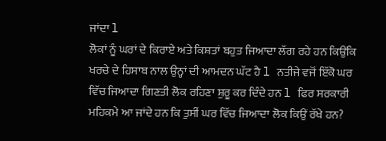ਜਾਂਦਾ l
ਲੋਕਾਂ ਨੂੰ ਘਰਾਂ ਦੇ ਕਿਰਾਏ ਅਤੇ ਕਿਸ਼ਤਾਂ ਬਹੁਤ ਜਿਆਦਾ ਲੱਗ ਰਹੇ ਹਨ ਕਿਉਂਕਿ ਖਰਚੇ ਦੇ ਹਿਸਾਬ ਨਾਲ ਉਨ੍ਹਾਂ ਦੀ ਆਮਦਨ ਘੱਟ ਹੈ l ਨਤੀਜੇ ਵਜੋਂ ਇੱਕੋ ਘਰ ਵਿੱਚ ਜਿਆਦਾ ਗਿਣਤੀ ਲੋਕ ਰਹਿਣਾ ਸ਼ੁਰੂ ਕਰ ਦਿੰਦੇ ਹਨ l ਫਿਰ ਸਰਕਾਰੀ ਮਹਿਕਮੇ ਆ ਜਾਂਦੇ ਹਨ ਕਿ ਤੁਸੀਂ ਘਰ ਵਿੱਚ ਜਿਆਦਾ ਲੋਕ ਕਿਉਂ ਰੱਖੇ ਹਨ?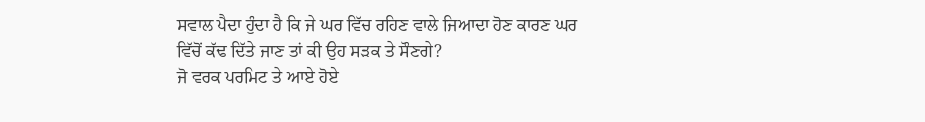ਸਵਾਲ ਪੈਦਾ ਹੁੰਦਾ ਹੈ ਕਿ ਜੇ ਘਰ ਵਿੱਚ ਰਹਿਣ ਵਾਲੇ ਜਿਆਦਾ ਹੋਣ ਕਾਰਣ ਘਰ ਵਿੱਚੋਂ ਕੱਢ ਦਿੱਤੇ ਜਾਣ ਤਾਂ ਕੀ ਉਹ ਸੜਕ ਤੇ ਸੌਣਗੇ?
ਜੋ ਵਰਕ ਪਰਮਿਟ ਤੇ ਆਏ ਹੋਏ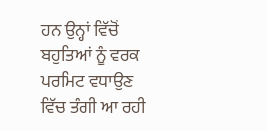ਹਨ ਉਨ੍ਹਾਂ ਵਿੱਚੋਂ ਬਹੁਤਿਆਂ ਨੂੰ ਵਰਕ ਪਰਮਿਟ ਵਧਾਉਣ ਵਿੱਚ ਤੰਗੀ ਆ ਰਹੀ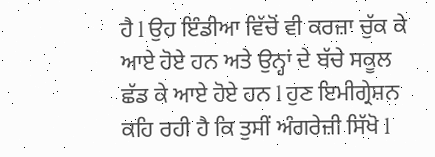ਹੈ l ਉਹ ਇੰਡੀਆ ਵਿੱਚੋਂ ਵੀ ਕਰਜ਼ਾ ਚੁੱਕ ਕੇ ਆਏ ਹੋਏ ਹਨ ਅਤੇ ਉਨ੍ਹਾਂ ਦੇ ਬੱਚੇ ਸਕੂਲ ਛੱਡ ਕੇ ਆਏ ਹੋਏ ਹਨ l ਹੁਣ ਇਮੀਗ੍ਰੇਸ਼ਨ ਕਹਿ ਰਹੀ ਹੈ ਕਿ ਤੁਸੀਂ ਅੰਗਰੇਜ਼ੀ ਸਿੱਖੋ l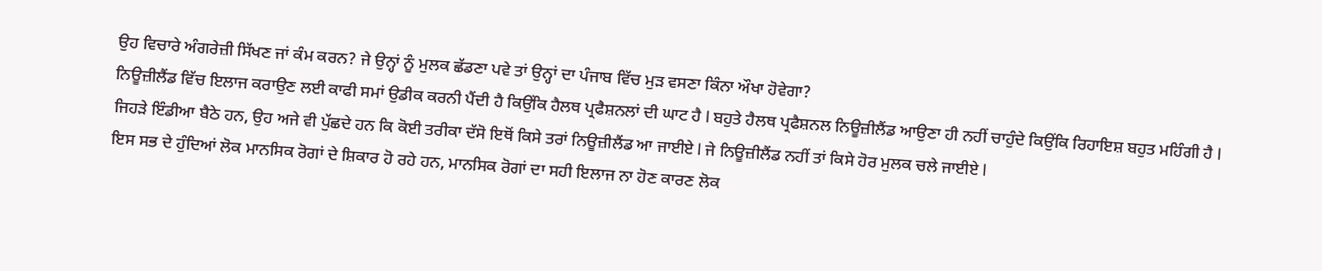ਉਹ ਵਿਚਾਰੇ ਅੰਗਰੇਜ਼ੀ ਸਿੱਖਣ ਜਾਂ ਕੰਮ ਕਰਨ? ਜੇ ਉਨ੍ਹਾਂ ਨੂੰ ਮੁਲਕ ਛੱਡਣਾ ਪਵੇ ਤਾਂ ਉਨ੍ਹਾਂ ਦਾ ਪੰਜਾਬ ਵਿੱਚ ਮੁੜ ਵਸਣਾ ਕਿੰਨਾ ਔਖਾ ਹੋਵੇਗਾ?
ਨਿਊਜ਼ੀਲੈਂਡ ਵਿੱਚ ਇਲਾਜ ਕਰਾਉਣ ਲਈ ਕਾਫੀ ਸਮਾਂ ਉਡੀਕ ਕਰਨੀ ਪੈਂਦੀ ਹੈ ਕਿਉਂਕਿ ਹੈਲਥ ਪ੍ਰਫੈਸ਼ਨਲਾਂ ਦੀ ਘਾਟ ਹੈ l ਬਹੁਤੇ ਹੈਲਥ ਪ੍ਰਫੈਸ਼ਨਲ ਨਿਊਜ਼ੀਲੈਂਡ ਆਉਣਾ ਹੀ ਨਹੀਂ ਚਾਹੁੰਦੇ ਕਿਉਂਕਿ ਰਿਹਾਇਸ਼ ਬਹੁਤ ਮਹਿੰਗੀ ਹੈ l
ਜਿਹੜੇ ਇੰਡੀਆ ਬੈਠੇ ਹਨ, ਉਹ ਅਜੇ ਵੀ ਪੁੱਛਦੇ ਹਨ ਕਿ ਕੋਈ ਤਰੀਕਾ ਦੱਸੋ ਇਥੋਂ ਕਿਸੇ ਤਰਾਂ ਨਿਊਜ਼ੀਲੈਂਡ ਆ ਜਾਈਏ l ਜੇ ਨਿਊਜ਼ੀਲੈਂਡ ਨਹੀਂ ਤਾਂ ਕਿਸੇ ਹੋਰ ਮੁਲਕ ਚਲੇ ਜਾਈਏ l
ਇਸ ਸਭ ਦੇ ਹੁੰਦਿਆਂ ਲੋਕ ਮਾਨਸਿਕ ਰੋਗਾਂ ਦੇ ਸ਼ਿਕਾਰ ਹੋ ਰਹੇ ਹਨ, ਮਾਨਸਿਕ ਰੋਗਾਂ ਦਾ ਸਹੀ ਇਲਾਜ ਨਾ ਹੋਣ ਕਾਰਣ ਲੋਕ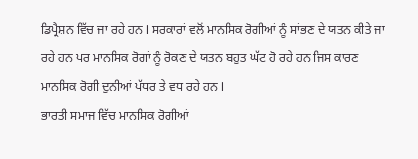ਡਿਪ੍ਰੈਸ਼ਨ ਵਿੱਚ ਜਾ ਰਹੇ ਹਨ l ਸਰਕਾਰਾਂ ਵਲੋਂ ਮਾਨਸਿਕ ਰੋਗੀਆਂ ਨੂੰ ਸਾਂਭਣ ਦੇ ਯਤਨ ਕੀਤੇ ਜਾ ਰਹੇ ਹਨ ਪਰ ਮਾਨਸਿਕ ਰੋਗਾਂ ਨੂੰ ਰੋਕਣ ਦੇ ਯਤਨ ਬਹੁਤ ਘੱਟ ਹੋ ਰਹੇ ਹਨ ਜਿਸ ਕਾਰਣ ਮਾਨਸਿਕ ਰੋਗੀ ਦੁਨੀਆਂ ਪੱਧਰ ਤੇ ਵਧ ਰਹੇ ਹਨ l
ਭਾਰਤੀ ਸਮਾਜ ਵਿੱਚ ਮਾਨਸਿਕ ਰੋਗੀਆਂ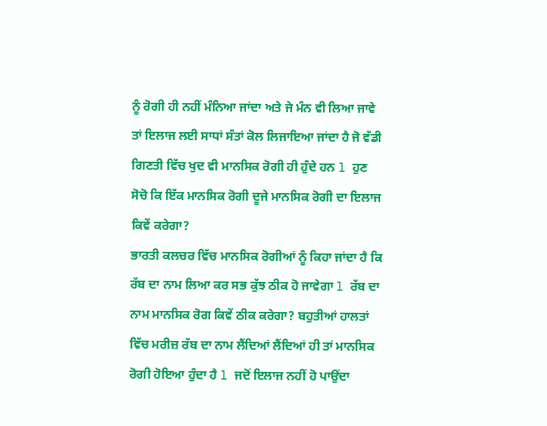ਨੂੰ ਰੋਗੀ ਹੀ ਨਹੀਂ ਮੰਨਿਆ ਜਾਂਦਾ ਅਤੇ ਜੇ ਮੰਨ ਵੀ ਲਿਆ ਜਾਵੇ ਤਾਂ ਇਲਾਜ ਲਈ ਸਾਧਾਂ ਸੰਤਾਂ ਕੋਲ ਲਿਜਾਇਆ ਜਾਂਦਾ ਹੈ ਜੋ ਵੱਡੀ ਗਿਣਤੀ ਵਿੱਚ ਖੁਦ ਵੀ ਮਾਨਸਿਕ ਰੋਗੀ ਹੀ ਹੁੰਦੇ ਹਨ l ਹੁਣ ਸੋਚੋ ਕਿ ਇੱਕ ਮਾਨਸਿਕ ਰੋਗੀ ਦੂਜੇ ਮਾਨਸਿਕ ਰੋਗੀ ਦਾ ਇਲਾਜ ਕਿਵੇਂ ਕਰੇਗਾ?
ਭਾਰਤੀ ਕਲਚਰ ਵਿੱਚ ਮਾਨਸਿਕ ਰੋਗੀਆਂ ਨੂੰ ਕਿਹਾ ਜਾਂਦਾ ਹੈ ਕਿ ਰੱਬ ਦਾ ਨਾਮ ਲਿਆ ਕਰ ਸਭ ਕੁੱਝ ਠੀਕ ਹੋ ਜਾਵੇਗਾ l ਰੱਬ ਦਾ ਨਾਮ ਮਾਨਸਿਕ ਰੋਗ ਕਿਵੇਂ ਠੀਕ ਕਰੇਗਾ? ਬਹੁਤੀਆਂ ਹਾਲਤਾਂ ਵਿੱਚ ਮਰੀਜ਼ ਰੱਬ ਦਾ ਨਾਮ ਲੈਂਦਿਆਂ ਲੈਂਦਿਆਂ ਹੀ ਤਾਂ ਮਾਨਸਿਕ ਰੋਗੀ ਹੋਇਆ ਹੁੰਦਾ ਹੈ l ਜਦੋਂ ਇਲਾਜ ਨਹੀਂ ਹੋ ਪਾਉਂਦਾ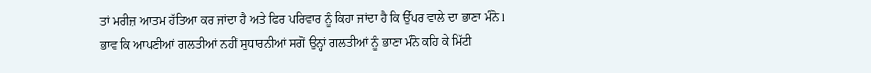ਤਾਂ ਮਰੀਜ਼ ਆਤਮ ਹੱਤਿਆ ਕਰ ਜਾਂਦਾ ਹੈ ਅਤੇ ਫਿਰ ਪਰਿਵਾਰ ਨੂੰ ਕਿਹਾ ਜਾਂਦਾ ਹੈ ਕਿ ਉੱਪਰ ਵਾਲੇ ਦਾ ਭਾਣਾ ਮੰਨੋ l ਭਾਵ ਕਿ ਆਪਣੀਆਂ ਗਲਤੀਆਂ ਨਹੀਂ ਸੁਧਾਰਨੀਆਂ ਸਗੋਂ ਉਨ੍ਹਾਂ ਗਲਤੀਆਂ ਨੂੰ ਭਾਣਾ ਮੰਨੋ ਕਹਿ ਕੇ ਮਿੱਟੀ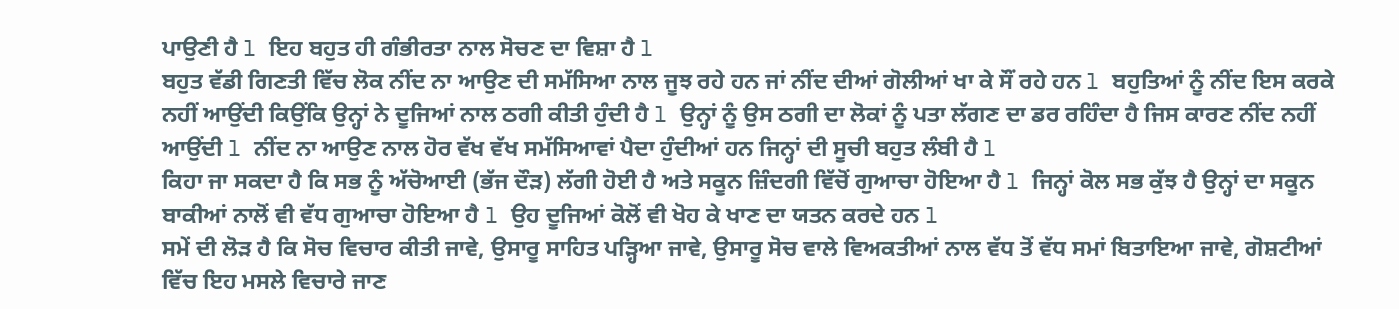ਪਾਉਣੀ ਹੈ l ਇਹ ਬਹੁਤ ਹੀ ਗੰਭੀਰਤਾ ਨਾਲ ਸੋਚਣ ਦਾ ਵਿਸ਼ਾ ਹੈ l
ਬਹੁਤ ਵੱਡੀ ਗਿਣਤੀ ਵਿੱਚ ਲੋਕ ਨੀਂਦ ਨਾ ਆਉਣ ਦੀ ਸਮੱਸਿਆ ਨਾਲ ਜੂਝ ਰਹੇ ਹਨ ਜਾਂ ਨੀਂਦ ਦੀਆਂ ਗੋਲੀਆਂ ਖਾ ਕੇ ਸੌਂ ਰਹੇ ਹਨ l ਬਹੁਤਿਆਂ ਨੂੰ ਨੀਂਦ ਇਸ ਕਰਕੇ ਨਹੀਂ ਆਉਂਦੀ ਕਿਉਂਕਿ ਉਨ੍ਹਾਂ ਨੇ ਦੂਜਿਆਂ ਨਾਲ ਠਗੀ ਕੀਤੀ ਹੁੰਦੀ ਹੈ l ਉਨ੍ਹਾਂ ਨੂੰ ਉਸ ਠਗੀ ਦਾ ਲੋਕਾਂ ਨੂੰ ਪਤਾ ਲੱਗਣ ਦਾ ਡਰ ਰਹਿੰਦਾ ਹੈ ਜਿਸ ਕਾਰਣ ਨੀਂਦ ਨਹੀਂ ਆਉਂਦੀ l ਨੀਂਦ ਨਾ ਆਉਣ ਨਾਲ ਹੋਰ ਵੱਖ ਵੱਖ ਸਮੱਸਿਆਵਾਂ ਪੈਦਾ ਹੁੰਦੀਆਂ ਹਨ ਜਿਨ੍ਹਾਂ ਦੀ ਸੂਚੀ ਬਹੁਤ ਲੰਬੀ ਹੈ l
ਕਿਹਾ ਜਾ ਸਕਦਾ ਹੈ ਕਿ ਸਭ ਨੂੰ ਅੱਚੋਆਈ (ਭੱਜ ਦੌੜ) ਲੱਗੀ ਹੋਈ ਹੈ ਅਤੇ ਸਕੂਨ ਜ਼ਿੰਦਗੀ ਵਿੱਚੋਂ ਗੁਆਚਾ ਹੋਇਆ ਹੈ l ਜਿਨ੍ਹਾਂ ਕੋਲ ਸਭ ਕੁੱਝ ਹੈ ਉਨ੍ਹਾਂ ਦਾ ਸਕੂਨ ਬਾਕੀਆਂ ਨਾਲੋਂ ਵੀ ਵੱਧ ਗੁਆਚਾ ਹੋਇਆ ਹੈ l ਉਹ ਦੂਜਿਆਂ ਕੋਲੋਂ ਵੀ ਖੋਹ ਕੇ ਖਾਣ ਦਾ ਯਤਨ ਕਰਦੇ ਹਨ l
ਸਮੇਂ ਦੀ ਲੋੜ ਹੈ ਕਿ ਸੋਚ ਵਿਚਾਰ ਕੀਤੀ ਜਾਵੇ, ਉਸਾਰੂ ਸਾਹਿਤ ਪੜ੍ਹਿਆ ਜਾਵੇ, ਉਸਾਰੂ ਸੋਚ ਵਾਲੇ ਵਿਅਕਤੀਆਂ ਨਾਲ ਵੱਧ ਤੋਂ ਵੱਧ ਸਮਾਂ ਬਿਤਾਇਆ ਜਾਵੇ, ਗੋਸ਼ਟੀਆਂ ਵਿੱਚ ਇਹ ਮਸਲੇ ਵਿਚਾਰੇ ਜਾਣ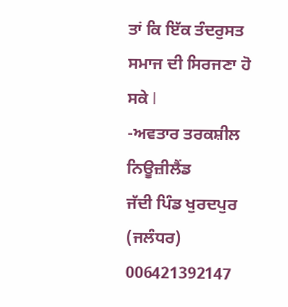ਤਾਂ ਕਿ ਇੱਕ ਤੰਦਰੁਸਤ ਸਮਾਜ ਦੀ ਸਿਰਜਣਾ ਹੋ ਸਕੇ l
-ਅਵਤਾਰ ਤਰਕਸ਼ੀਲ ਨਿਊਜ਼ੀਲੈਂਡ
ਜੱਦੀ ਪਿੰਡ ਖੁਰਦਪੁਰ (ਜਲੰਧਰ)
006421392147